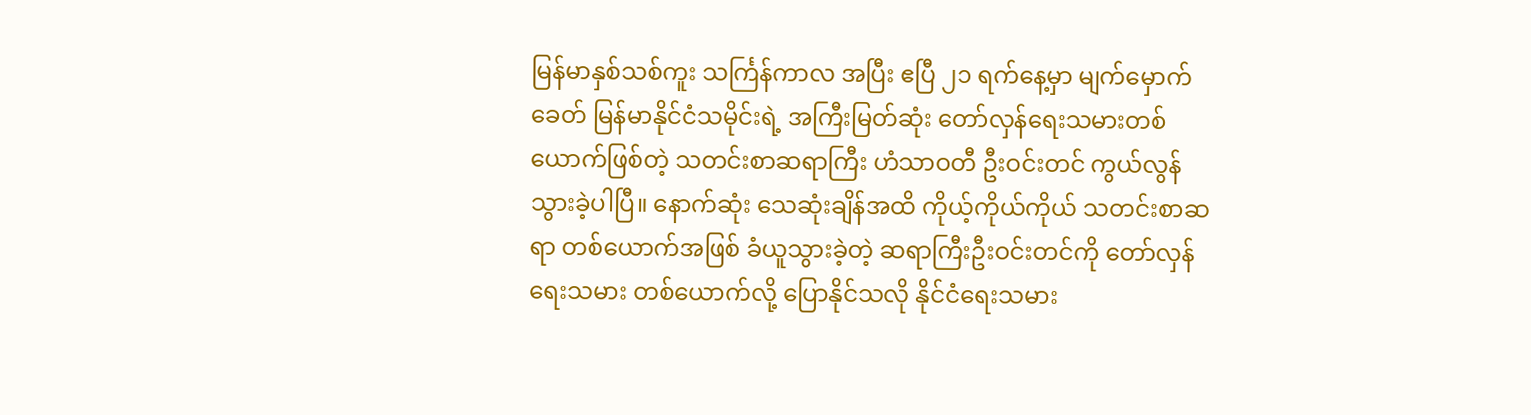မြန်မာနှစ်သစ်ကူး သင်္ကြန်ကာလ အပြီး ဧပြီ ၂၁ ရက်နေ့မှာ မျက်မှောက်ခေတ် မြန်မာနိုင်ငံသမိုင်းရဲ့ အကြီးမြတ်ဆုံး တော်လှန်ရေးသမားတစ်ယောက်ဖြစ်တဲ့ သတင်းစာဆရာကြီး ဟံသာဝတီ ဦးဝင်းတင် ကွယ်လွန် သွားခဲ့ပါပြီ။ နောက်ဆုံး သေဆုံးချိန်အထိ ကိုယ့်ကိုယ်ကိုယ် သတင်းစာဆရာ တစ်ယောက်အဖြစ် ခံယူသွားခဲ့တဲ့ ဆရာကြီးဦးဝင်းတင်ကို တော်လှန်ရေးသမား တစ်ယောက်လို့ ပြောနိုင်သလို နိုင်ငံရေးသမား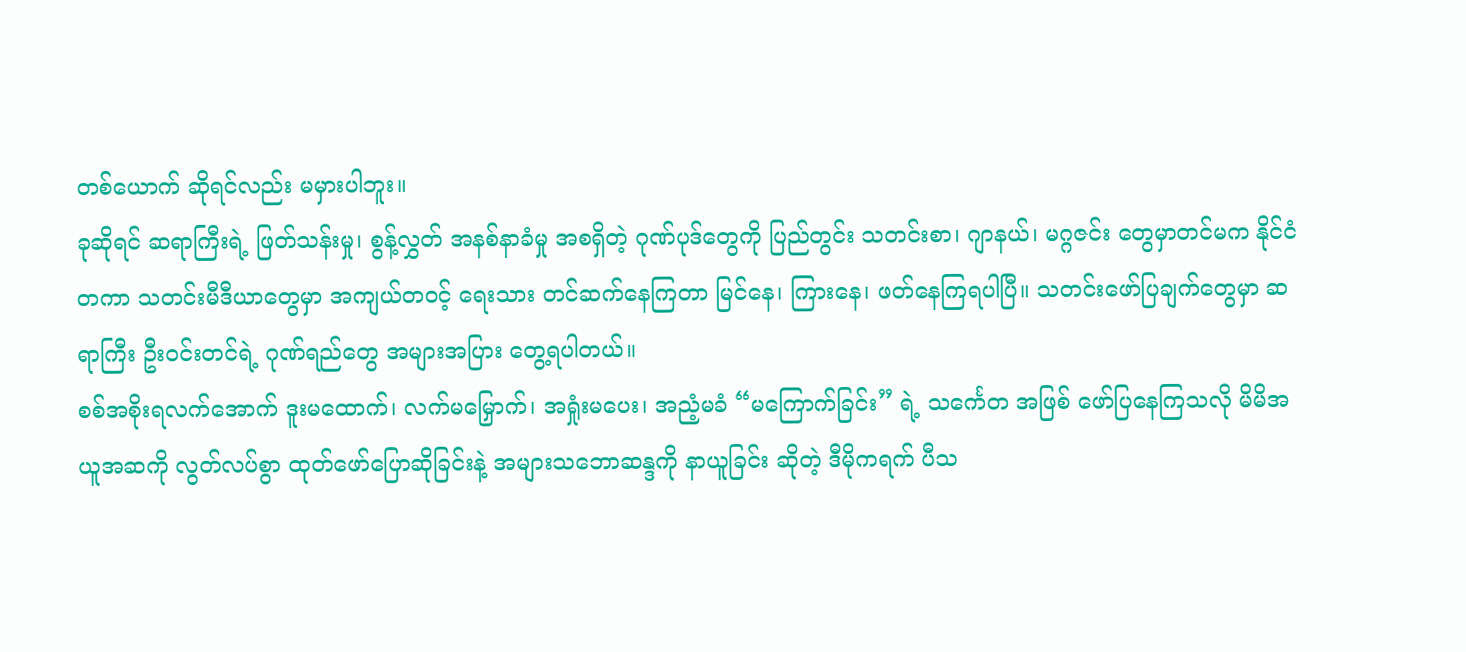တစ်ယောက် ဆိုရင်လည်း မမှားပါဘူး။
ခုဆိုရင် ဆရာကြီးရဲ့ ဖြတ်သန်းမှု၊ စွန့်လွှတ် အနစ်နာခံမှု အစရှိတဲ့ ဂုဏ်ပုဒ်တွေကို ပြည်တွင်း သတင်းစာ၊ ဂျာနယ်၊ မဂ္ဂဇင်း တွေမှာတင်မက နိုင်ငံတကာ သတင်းမီဒီယာတွေမှာ အကျယ်တဝင့် ရေးသား တင်ဆက်နေကြတာ မြင်နေ၊ ကြားနေ၊ ဖတ်နေကြရပါပြီ။ သတင်းဖော်ပြချက်တွေမှာ ဆရာကြီး ဦးဝင်းတင်ရဲ့ ဂုဏ်ရည်တွေ အများအပြား တွေ့ရပါတယ်။
စစ်အစိုးရလက်အောက် ဒူးမထောက်၊ လက်မမြှောက်၊ အရှုံးမပေး၊ အညံ့မခံ “မကြောက်ခြင်း” ရဲ့ သင်္ကေတ အဖြစ် ဖော်ပြနေကြသလို မိမိအယူအဆကို လွတ်လပ်စွာ ထုတ်ဖော်ပြောဆိုခြင်းနဲ့ အများသဘောဆန္ဒကို နာယူခြင်း ဆိုတဲ့ ဒီမိုကရက် ပီသ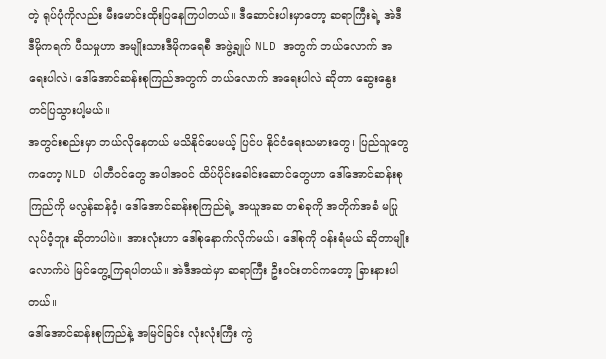တဲ့ ရုပ်ပုံကိုလည်း မီးမောင်းထိုးပြနေကြပါတယ်။ ဒီဆောင်းပါးမှာတော့ ဆရာကြီးရဲ့ အဲဒီ ဒီမိုကရက် ပီသမှုဟာ အမျိုးသားဒီမိုကရေစီ အဖွဲ့ချုပ် NLD အတွက် ဘယ်လောက် အရေးပါလဲ၊ ဒေါ်အောင်ဆန်းစုကြည်အတွက် ဘယ်လောက် အရေးပါလဲ ဆိုတာ ဆွေးနွေးတင်ပြသွားပါ့မယ်။
အတွင်းစည်းမှာ ဘယ်လိုနေတယ် မသိနိုင်ပေမယ့် ပြင်ပ နိုင်ငံရေးသမားတွေ၊ ပြည်သူတွေကတော့ NLD ပါတီဝင်တွေ အပါအဝင် ထိပ်ပိုင်းခေါင်းဆောင်တွေဟာ ဒေါ်အောင်ဆန်းစုကြည်ကို မလွန်ဆန်ဝံ့၊ ဒေါ်အောင်ဆန်းစုကြည်ရဲ့ အယူအဆ တစ်ခုကို အတိုက်အခံ မပြုလုပ်ဝံ့ဘူး ဆိုတာပါပဲ။ အားလုံးဟာ ဒေါ်စုနောက်လိုက်မယ်၊ ဒေါ်စုကို ဝန်းရံမယ် ဆိုတာမျိုးလောက်ပဲ မြင်တွေ့ကြရပါတယ်။ အဲဒီအထဲမှာ ဆရာကြီး ဦးဝင်းတင်ကတော့ ခြားနားပါတယ်။
ဒေါ်အောင်ဆန်းစုကြည်နဲ့ အမြင်ခြင်း လုံးလုံးကြီး ကွဲ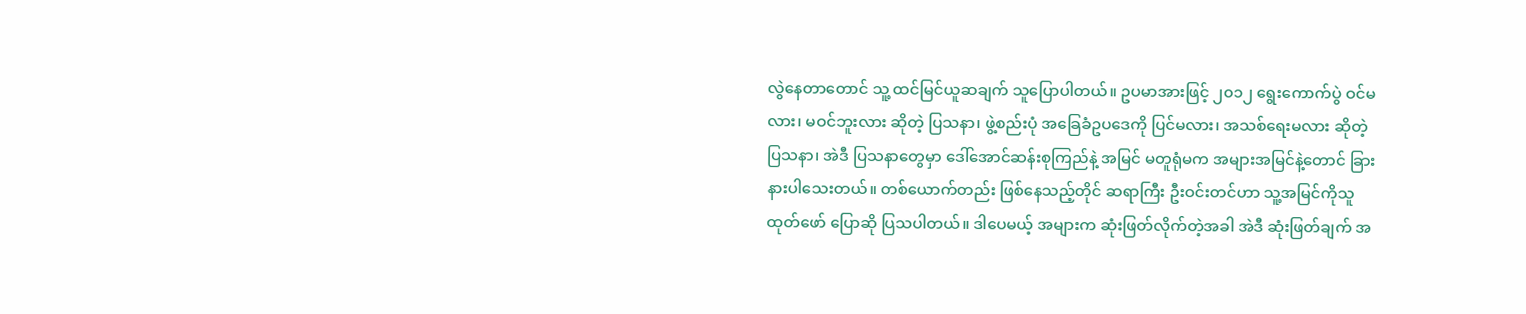လွဲနေတာတောင် သူ့ ထင်မြင်ယူဆချက် သူပြောပါတယ်။ ဥပမာအားဖြင့် ၂၀၁၂ ရွေးကောက်ပွဲ ဝင်မလား၊ မဝင်ဘူးလား ဆိုတဲ့ ပြသနာ၊ ဖွဲ့စည်းပုံ အခြေခံဥပဒေကို ပြင်မလား၊ အသစ်ရေးမလား ဆိုတဲ့ ပြသနာ၊ အဲဒီ ပြသနာတွေမှာ ဒေါ်အောင်ဆန်းစုကြည်နဲ့ အမြင် မတူရုံမက အများအမြင်နဲ့တောင် ခြားနားပါသေးတယ်။ တစ်ယောက်တည်း ဖြစ်နေသည့်တိုင် ဆရာကြီး ဦးဝင်းတင်ဟာ သူ့အမြင်ကိုသူ ထုတ်ဖော် ပြောဆို ပြသပါတယ်။ ဒါပေမယ့် အများက ဆုံးဖြတ်လိုက်တဲ့အခါ အဲဒီ ဆုံးဖြတ်ချက် အ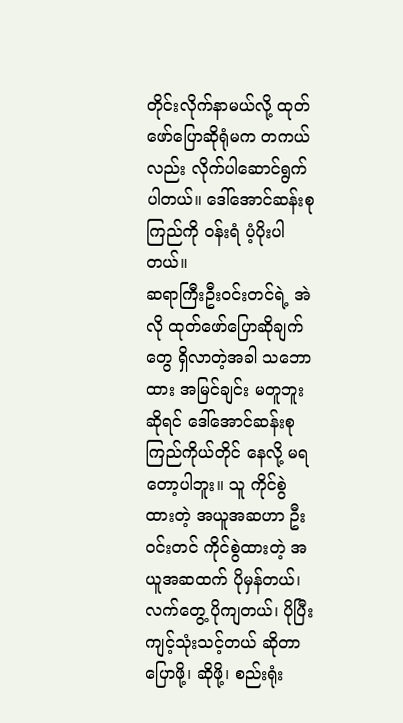တိုင်းလိုက်နာမယ်လို့ ထုတ်ဖော်ပြောဆိုရုံမက တကယ်လည်း လိုက်ပါဆောင်ရွက်ပါတယ်။ ဒေါ်အောင်ဆန်းစုကြည်ကို ဝန်းရံ ပံ့ပိုးပါတယ်။
ဆရာကြီးဦးဝင်းတင်ရဲ့ အဲလို ထုတ်ဖော်ပြောဆိုချက်တွေ ရှိလာတဲ့အခါ သဘောထား အမြင်ချင်း မတူဘူး ဆိုရင် ဒေါ်အောင်ဆန်းစုကြည်ကိုယ်တိုင် နေလို့ မရတော့ပါဘူး။ သူ ကိုင်စွဲထားတဲ့ အယူအဆဟာ ဦးဝင်းတင် ကိုင်စွဲထားတဲ့ အယူအဆထက် ပိုမှန်တယ်၊ လက်တွေ့ ပိုကျတယ်၊ ပိုပြီး ကျင့်သုံးသင့်တယ် ဆိုတာ ပြောဖို့၊ ဆိုဖို့၊ စည်းရုံး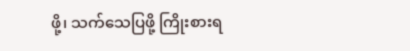ဖို့၊ သက်သေပြဖို့ ကြိုးစားရ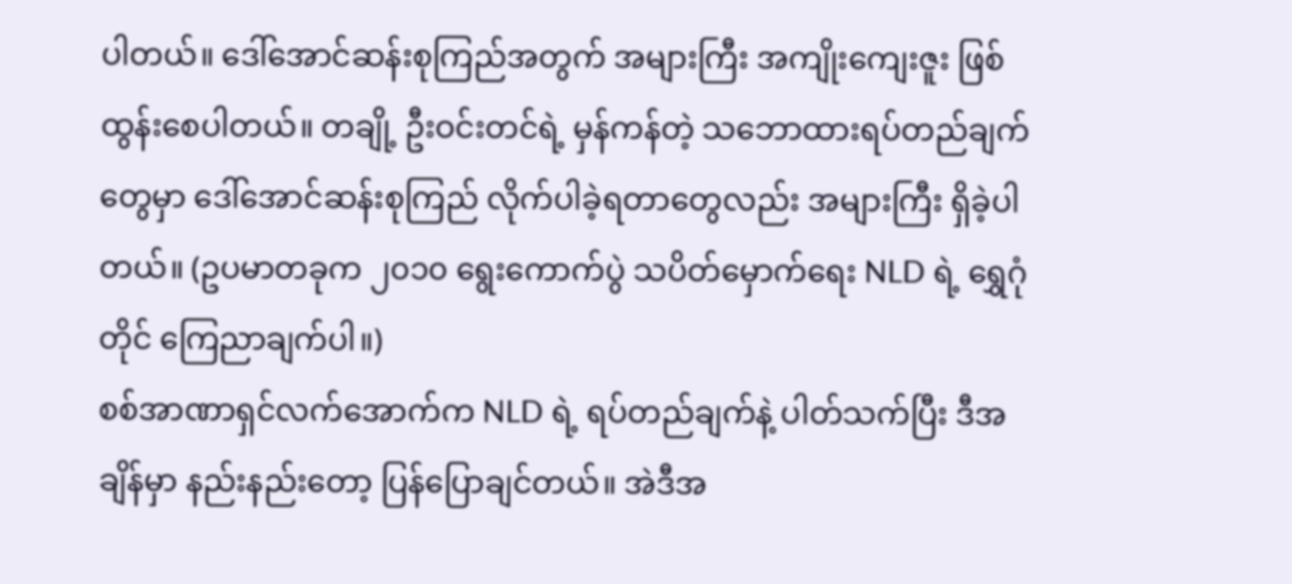ပါတယ်။ ဒေါ်အောင်ဆန်းစုကြည်အတွက် အများကြီး အကျိုးကျေးဇူး ဖြစ်ထွန်းစေပါတယ်။ တချို့ ဦးဝင်းတင်ရဲ့ မှန်ကန်တဲ့ သဘောထားရပ်တည်ချက်တွေမှာ ဒေါ်အောင်ဆန်းစုကြည် လိုက်ပါခဲ့ရတာတွေလည်း အများကြီး ရှိခဲ့ပါတယ်။ (ဥပမာတခုက ၂၀၁၀ ရွေးကောက်ပွဲ သပိတ်မှောက်ရေး NLD ရဲ့ ရွှေဂုံတိုင် ကြေညာချက်ပါ။)
စစ်အာဏာရှင်လက်အောက်က NLD ရဲ့ ရပ်တည်ချက်နဲ့ ပါတ်သက်ပြီး ဒီအချိန်မှာ နည်းနည်းတော့ ပြန်ပြောချင်တယ်။ အဲဒီအ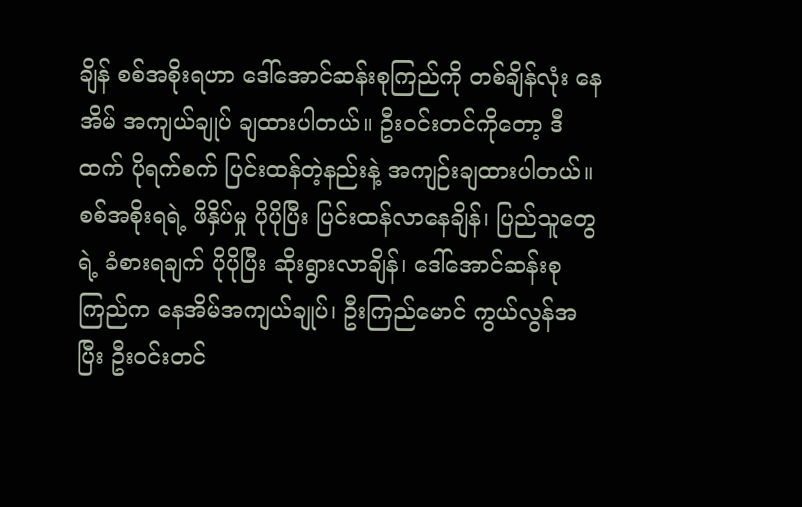ချိန် စစ်အစိုးရဟာ ဒေါ်အောင်ဆန်းစုကြည်ကို တစ်ချိန်လုံး နေအိမ် အကျယ်ချုပ် ချထားပါတယ်။ ဦးဝင်းတင်ကိုတော့ ဒီထက် ပိုရက်စက် ပြင်းထန်တဲ့နည်းနဲ့ အကျဉ်းချထားပါတယ်။ စစ်အစိုးရရဲ့ ဖိနှိပ်မှု ပိုပိုပြီး ပြင်းထန်လာနေချိန်၊ ပြည်သူတွေရဲ့ ခံစားရချက် ပိုပိုပြီး ဆိုးရွားလာချိန်၊ ဒေါ်အောင်ဆန်းစုကြည်က နေအိမ်အကျယ်ချုပ်၊ ဦးကြည်မောင် ကွယ်လွန်အပြီး ဦးဝင်းတင်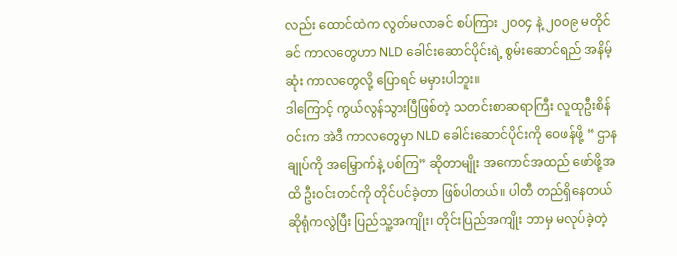လည်း ထောင်ထဲက လွတ်မလာခင် စပ်ကြား ၂၀၀၄ နဲ့ ၂၀၀၉ မတိုင်ခင် ကာလတွေဟာ NLD ခေါင်းဆောင်ပိုင်းရဲ့ စွမ်းဆောင်ရည် အနိမ့်ဆုံး ကာလတွေလို့ ပြောရင် မမှားပါဘူး။
ဒါကြောင့် ကွယ်လွန်သွားပြီဖြစ်တဲ့ သတင်းစာဆရာကြီး လူထုဦးစိန်ဝင်းက အဲဒီ ကာလတွေမှာ NLD ခေါင်းဆောင်ပိုင်းကို ဝေဖန်ဖို့ “ ဌာနချုပ်ကို အမြှောက်နဲ့ ပစ်ကြ” ဆိုတာမျိုး အကောင်အထည် ဖော်ဖို့အထိ ဦးဝင်းတင်ကို တိုင်ပင်ခဲ့တာ ဖြစ်ပါတယ်။ ပါတီ တည်ရှိနေတယ် ဆိုရုံကလွဲပြီး ပြည်သူ့အကျိုး၊ တိုင်းပြည်အကျိုး ဘာမှ မလုပ်ခဲ့တဲ့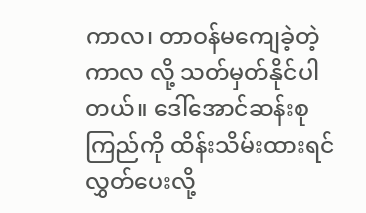ကာလ၊ တာဝန်မကျေခဲ့တဲ့ ကာလ လို့ သတ်မှတ်နိုင်ပါတယ်။ ဒေါ်အောင်ဆန်းစုကြည်ကို ထိန်းသိမ်းထားရင် လွှတ်ပေးလို့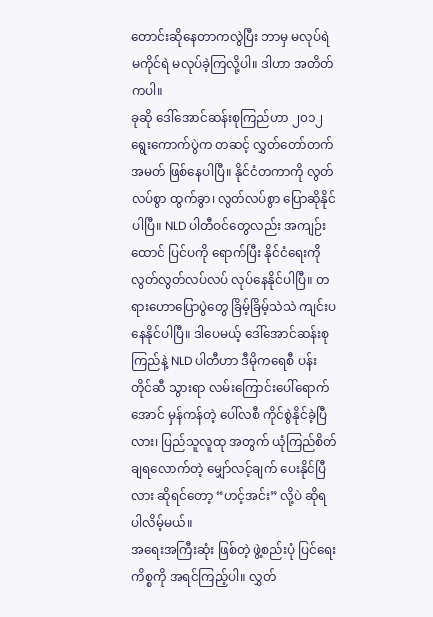တောင်းဆိုနေတာကလွဲပြီး ဘာမှ မလုပ်ရဲ မကိုင်ရဲ မလုပ်ခဲ့ကြလို့ပါ။ ဒါဟာ အတိတ်ကပါ။
ခုဆို ဒေါ်အောင်ဆန်းစုကြည်ဟာ ၂၀၁၂ ရွေးကောက်ပွဲက တဆင့် လွှတ်တော်တက် အမတ် ဖြစ်နေပါပြီ။ နိုင်ငံတကာကို လွတ်လပ်စွာ ထွက်ခွာ၊ လွတ်လပ်စွာ ပြောဆိုနိုင်ပါပြီ။ NLD ပါတီဝင်တွေလည်း အကျဉ်းထောင် ပြင်ပကို ရောက်ပြီး နိုင်ငံရေးကို လွတ်လွတ်လပ်လပ် လုပ်နေနိုင်ပါပြီ။ တရားဟောပြောပွဲတွေ ခြိမ့်ခြိမ့်သဲသဲ ကျင်းပနေနိုင်ပါပြီ။ ဒါပေမယ့် ဒေါ်အောင်ဆန်းစုကြည်နဲ့ NLD ပါတီဟာ ဒီမိုကရေစီ ပန်းတိုင်ဆီ သွားရာ လမ်းကြောင်းပေါ်ရောက်အောင် မှန်ကန်တဲ့ ပေါ်လစီ ကိုင်စွဲနိုင်ခဲ့ပြီလား၊ ပြည်သူလူထု အတွက် ယုံကြည်စိတ်ချရလောက်တဲ့ မျှော်လင့်ချက် ပေးနိုင်ပြီလား ဆိုရင်တော့ “ဟင့်အင်း” လို့ပဲ ဆိုရပါလိမ့်မယ်။
အရေးအကြီးဆုံး ဖြစ်တဲ့ ဖွဲ့စည်းပုံ ပြင်ရေး ကိစ္စကို အရင်ကြည့်ပါ။ လွှတ်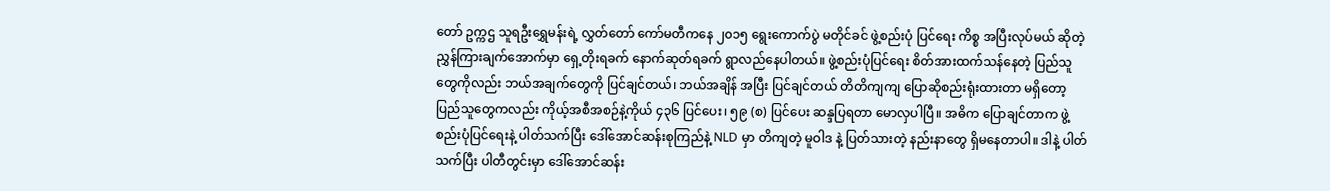တော် ဥက္ကဌ သူရဦးရွှေမန်းရဲ့ လွှတ်တော် ကော်မတီကနေ ၂၀၁၅ ရွေးကောက်ပွဲ မတိုင်ခင် ဖွဲ့စည်းပုံ ပြင်ရေး ကိစ္စ အပြီးလုပ်မယ် ဆိုတဲ့ ညွှန်ကြားချက်အောက်မှာ ရှေ့တိုးရခက် နောက်ဆုတ်ရခက် ရွာလည်နေပါတယ်။ ဖွဲ့စည်းပုံပြင်ရေး စိတ်အားထက်သန်နေတဲ့ ပြည်သူတွေကိုလည်း ဘယ်အချက်တွေကို ပြင်ချင်တယ်၊ ဘယ်အချိန် အပြီး ပြင်ချင်တယ် တိတိကျကျ ပြောဆိုစည်းရုံးထားတာ မရှိတော့ ပြည်သူတွေကလည်း ကိုယ့်အစီအစဉ်နဲ့ကိုယ် ၄၃၆ ပြင်ပေး၊ ၅၉ (စ) ပြင်ပေး ဆန္ဒပြရတာ မောလှပါပြီ။ အဓိက ပြောချင်တာက ဖွဲ့စည်းပုံပြင်ရေးနဲ့ ပါတ်သက်ပြီး ဒေါ်အောင်ဆန်းစုကြည်နဲ့ NLD မှာ တိကျတဲ့ မူဝါဒ နဲ့ ပြတ်သားတဲ့ နည်းနာတွေ ရှိမနေတာပါ။ ဒါနဲ့ ပါတ်သက်ပြီး ပါတီတွင်းမှာ ဒေါ်အောင်ဆန်း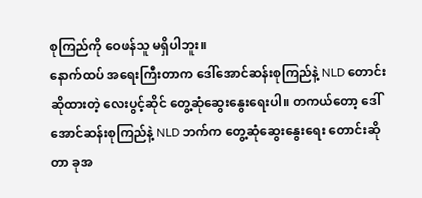စုကြည်ကို ဝေဖန်သူ မရှိပါဘူး။
နောက်ထပ် အရေးကြီးတာက ဒေါ်အောင်ဆန်းစုကြည်နဲ့ NLD တောင်းဆိုထားတဲ့ လေးပွင့်ဆိုင် တွေ့ဆုံဆွေးနွေးရေးပါ။ တကယ်တော့ ဒေါ်အောင်ဆန်းစုကြည်နဲ့ NLD ဘက်က တွေ့ဆုံဆွေးနွေးရေး တောင်းဆိုတာ ခုအ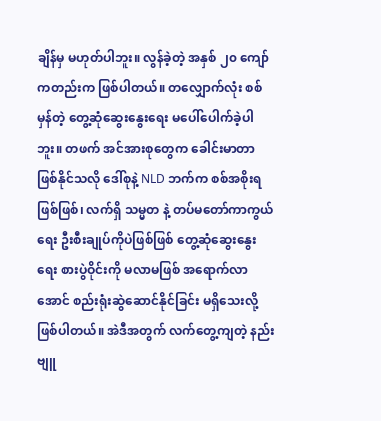ချိန်မှ မဟုတ်ပါဘူး။ လွန်ခဲ့တဲ့ အနှစ် ၂၀ ကျော်ကတည်းက ဖြစ်ပါတယ်။ တလျှောက်လုံး စစ်မှန်တဲ့ တွေ့ဆုံဆွေးနွေးရေး မပေါ်ပေါက်ခဲ့ပါဘူး။ တဖက် အင်အားစုတွေက ခေါင်းမာတာ ဖြစ်နိုင်သလို ဒေါ်စုနဲ့ NLD ဘက်က စစ်အစိုးရဖြစ်ဖြစ်၊ လက်ရှိ သမ္မတ နဲ့ တပ်မတော်ကာကွယ်ရေး ဦးစီးချုပ်ကိုပဲဖြစ်ဖြစ် တွေ့ဆုံဆွေးနွေးရေး စားပွဲဝိုင်းကို မလာမဖြစ် အရောက်လာအောင် စည်းရုံးဆွဲဆောင်နိုင်ခြင်း မရှိသေးလို့ ဖြစ်ပါတယ်။ အဲဒီအတွက် လက်တွေ့ကျတဲ့ နည်းဗျူ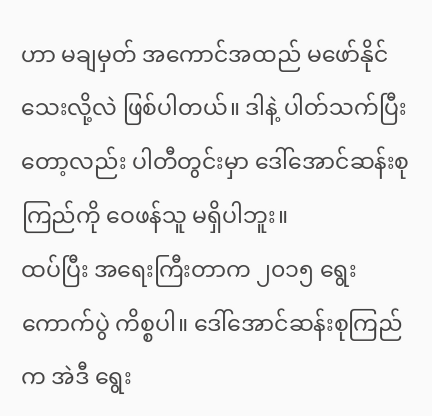ဟာ မချမှတ် အကောင်အထည် မဖော်နိုင်သေးလို့လဲ ဖြစ်ပါတယ်။ ဒါနဲ့ ပါတ်သက်ပြီးတော့လည်း ပါတီတွင်းမှာ ဒေါ်အောင်ဆန်းစုကြည်ကို ဝေဖန်သူ မရှိပါဘူး။
ထပ်ပြီး အရေးကြီးတာက ၂၀၁၅ ရွေးကောက်ပွဲ ကိစ္စပါ။ ဒေါ်အောင်ဆန်းစုကြည်က အဲဒီ ရွေး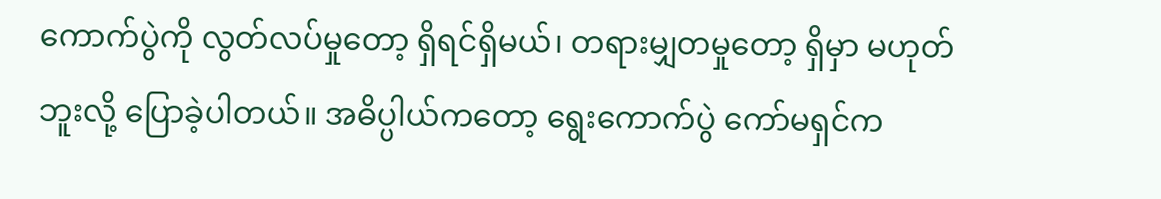ကောက်ပွဲကို လွတ်လပ်မှုတော့ ရှိရင်ရှိမယ်၊ တရားမျှတမှုတော့ ရှိမှာ မဟုတ်ဘူးလို့ ပြောခဲ့ပါတယ်။ အဓိပ္ပါယ်ကတော့ ရွေးကောက်ပွဲ ကော်မရှင်က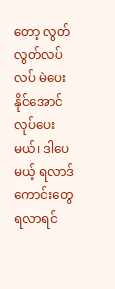တော့ လွတ်လွတ်လပ်လပ် မဲပေးနိုင်အောင် လုပ်ပေးမယ်၊ ဒါပေမယ့် ရလာဒ်ကောင်းတွေ ရလာရင်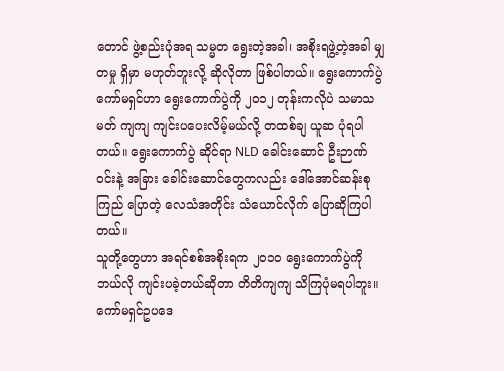တောင် ဖွဲ့စည်းပုံအရ သမ္မတ ရွေးတဲ့အခါ၊ အစိုးရဖွဲ့တဲ့အခါ မျှတမှု ရှိမှာ မဟုတ်ဘူးလို့ ဆိုလိုတာ ဖြစ်ပါတယ်။ ရွေးကောက်ပွဲ ကော်မရှင်ဟာ ရွေးကောက်ပွဲကို ၂၀၁၂ တုန်းကလိုပဲ သမာသမတ် ကျကျ ကျင်းပပေးလိမ့်မယ်လို့ တထစ်ချ ယူဆ ပုံရပါတယ်။ ရွေးကောက်ပွဲ ဆိုင်ရာ NLD ခေါင်းဆောင် ဦးဉာဏ်ဝင်းနဲ့ အခြား ခေါင်းဆောင်တွေကလည်း ဒေါ်အောင်ဆန်းစုကြည် ပြောတဲ့ လေသံအတိုင်း သံယောင်လိုက် ပြောဆိုကြပါတယ်။
သူတို့တွေဟာ အရင်စစ်အစိုးရက ၂၀၁၀ ရွေးကောက်ပွဲကို ဘယ်လို ကျင်းပခဲ့တယ်ဆိုတာ တိတိကျကျ သိကြပုံမရပါဘူး။ ကော်မရှင်ဥပဒေ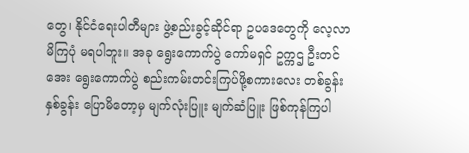တွေ၊ နိုင်ငံရေးပါတီများ ဖွဲ့စည်းခွင့်ဆိုင်ရာ ဥပဒေတွေကို လေ့လာမိကြပုံ မရပါဘူး။ အခု ရွေးကောက်ပွဲ ကော်မရှင် ဥက္ကဌ ဦးတင်အေး ရွေးကောက်ပွဲ စည်းကမ်းတင်းကြပ်ဖို့စကားလေး တစ်ခွန်းနှစ်ခွန်း ပြောမိတော့မှ မျက်လုံးပြူး မျက်ဆံပြူး ဖြစ်ကုန်ကြပါ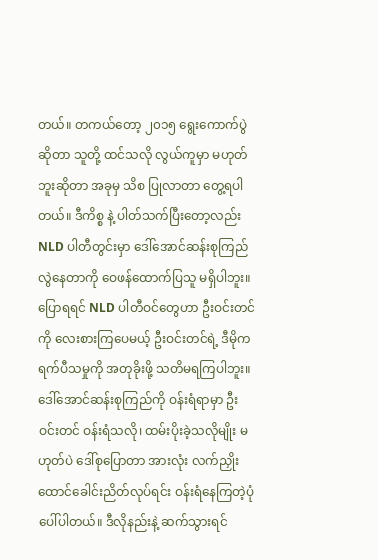တယ်။ တကယ်တော့ ၂၀၁၅ ရွေးကောက်ပွဲဆိုတာ သူတို့ ထင်သလို လွယ်ကူမှာ မဟုတ်ဘူးဆိုတာ အခုမှ သိစ ပြုလာတာ တွေ့ရပါတယ်။ ဒီကိစ္စ နဲ့ ပါတ်သက်ပြီးတော့လည်း NLD ပါတီတွင်းမှာ ဒေါ်အောင်ဆန်းစုကြည် လွဲနေတာကို ဝေဖန်ထောက်ပြသူ မရှိပါဘူး။
ပြောရရင် NLD ပါတီဝင်တွေဟာ ဦးဝင်းတင်ကို လေးစားကြပေမယ့် ဦးဝင်းတင်ရဲ့ ဒီမိုကရက်ပီသမှုကို အတုခိုးဖို့ သတိမရကြပါဘူး။ ဒေါ်အောင်ဆန်းစုကြည်ကို ဝန်းရံရာမှာ ဦးဝင်းတင် ဝန်းရံသလို၊ ထမ်းပိုးခဲ့သလိုမျိုး မဟုတ်ပဲ ဒေါ်စုပြောတာ အားလုံး လက်ညှိုးထောင်ခေါင်းညိတ်လုပ်ရင်း ဝန်းရံနေကြတဲ့ပုံ ပေါ်ပါတယ်။ ဒီလိုနည်းနဲ့ ဆက်သွားရင်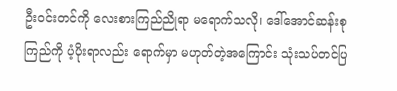ဦးဝင်းတင်ကို လေးစားကြည်ညိုရာ မရောက်သလို၊ ဒေါ်အောင်ဆန်းစုကြည်ကို ပံ့ပိုးရာလည်း ရောက်မှာ မဟုတ်တဲ့အကြောင်း သုံးသပ်တင်ပြ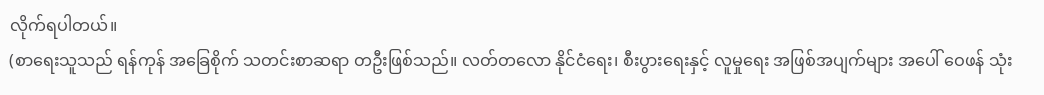လိုက်ရပါတယ်။
(စာရေးသူသည် ရန်ကုန် အခြေစိုက် သတင်းစာဆရာ တဦးဖြစ်သည်။ လတ်တလော နိုင်ငံရေး၊ စီးပွားရေးနှင့် လူမှုရေး အဖြစ်အပျက်များ အပေါ် ဝေဖန် သုံး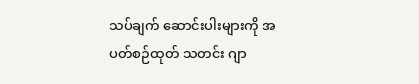သပ်ချက် ဆောင်းပါးများကို အပတ်စဉ်ထုတ် သတင်း ဂျာ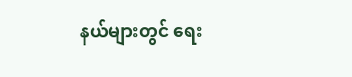နယ်များတွင် ရေး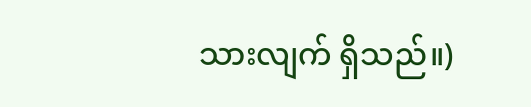သားလျက် ရှိသည်။)